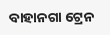ବାହାନଗା ଟ୍ରେନ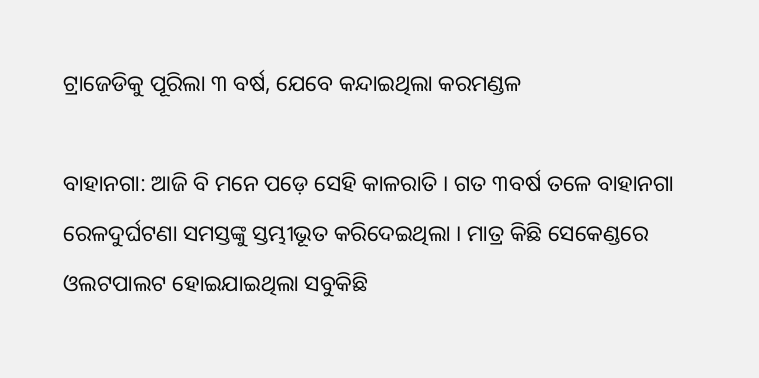ଟ୍ରାଜେଡିକୁ ପୂରିଲା ୩ ବର୍ଷ, ଯେବେ କନ୍ଦାଇଥିଲା କରମଣ୍ଡଳ

ବାହାନଗା: ଆଜି ବି ମନେ ପଡ଼େ ସେହି କାଳରାତି । ଗତ ୩ବର୍ଷ ତଳେ ବାହାନଗା ରେଳଦୁର୍ଘଟଣା ସମସ୍ତଙ୍କୁ ସ୍ତମ୍ଭୀଭୂତ କରିଦେଇଥିଲା । ମାତ୍ର କିଛି ସେକେଣ୍ଡରେ ଓଲଟପାଲଟ ହୋଇଯାଇଥିଲା ସବୁକିଛି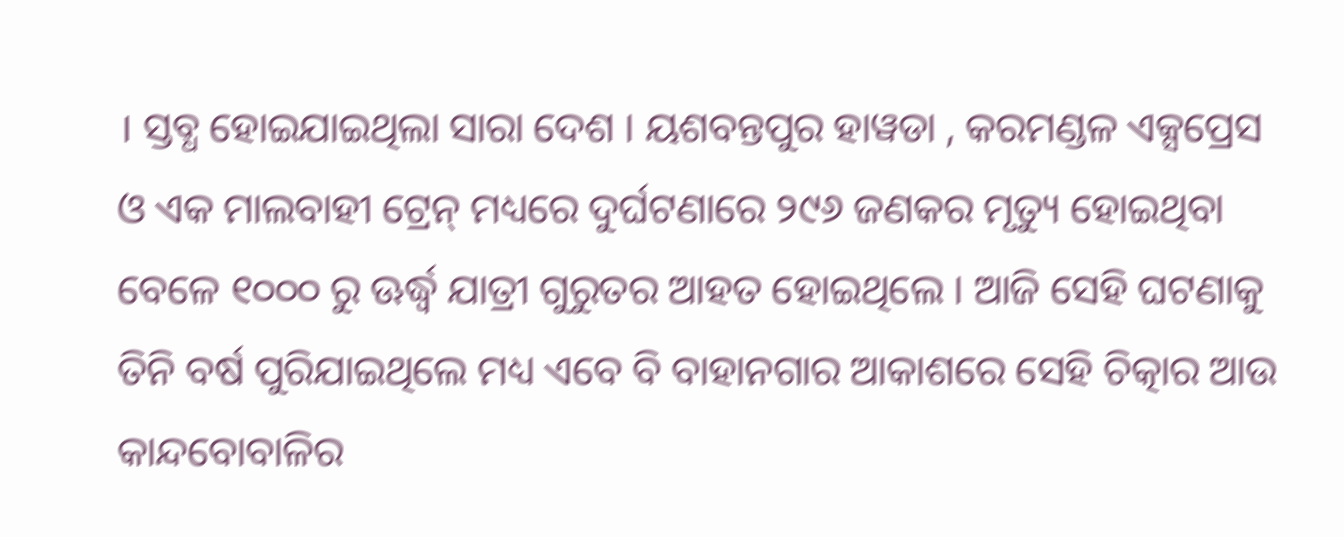। ସ୍ତବ୍ଧ ହୋଇଯାଇଥିଲା ସାରା ଦେଶ । ୟଶବନ୍ତପୁର ହାୱଡା , କରମଣ୍ଡଳ ଏକ୍ସପ୍ରେସ ଓ ଏକ ମାଲବାହୀ ଟ୍ରେନ୍ ମଧ୍ୟରେ ଦୁର୍ଘଟଣାରେ ୨୯୬ ଜଣକର ମୃତ୍ୟୁ ହୋଇଥିବା ବେଳେ ୧୦୦୦ ରୁ ଊର୍ଦ୍ଧ୍ବ ଯାତ୍ରୀ ଗୁରୁତର ଆହତ ହୋଇଥିଲେ । ଆଜି ସେହି ଘଟଣାକୁ ତିନି ବର୍ଷ ପୁରିଯାଇଥିଲେ ମଧ୍ୟ ଏବେ ବି ବାହାନଗାର ଆକାଶରେ ସେହି ଚିତ୍କାର ଆଉ କାନ୍ଦବୋବାଳିର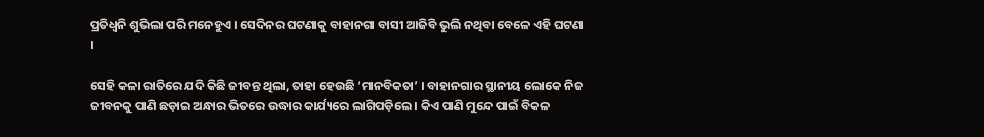ପ୍ରତିଧ୍ୱନି ଶୁଭିଲା ପରି ମନେହୁଏ । ସେଦିନର ଘଟଣାକୁ ବାହାନଗା ବାସୀ ଆଜିବି ଭୁଲି ନଥିବା ବେଳେ ଏହି ଘଟଣା ।

ସେହି କଳା ରାତିରେ ଯଦି କିଛି ଜୀବନ୍ତ ଥିଲା, ତାହା ହେଉଛି ‘ମାନବିକତା’ । ବାହାନଗାର ସ୍ଥାନୀୟ ଲୋକେ ନିଜ ଜୀବନକୁ ପାଣି ଛଡ଼ାଇ ଅନ୍ଧାର ଭିତରେ ଉଦ୍ଧାର କାର୍ଯ୍ୟରେ ଲାଗିପଡ଼ିଲେ । କିଏ ପାଣି ମୁନ୍ଦେ ପାଇଁ ବିକଳ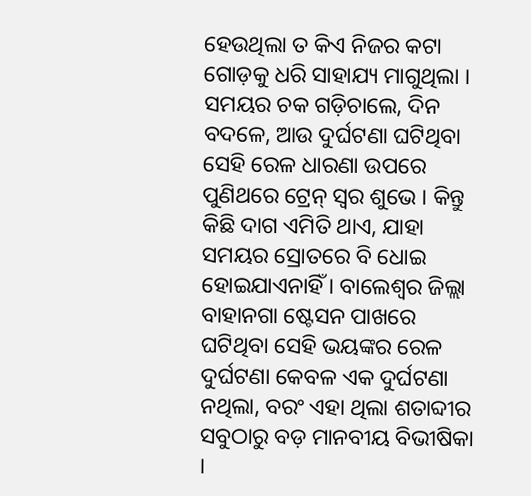ହେଉଥିଲା ତ କିଏ ନିଜର କଟା ଗୋଡ଼କୁ ଧରି ସାହାଯ୍ୟ ମାଗୁଥିଲା । ସମୟର ଚକ ଗଡ଼ିଚାଲେ, ଦିନ ବଦଳେ, ଆଉ ଦୁର୍ଘଟଣା ଘଟିଥିବା ସେହି ରେଳ ଧାରଣା ଉପରେ ପୁଣିଥରେ ଟ୍ରେନ୍ ସ୍ୱର ଶୁଭେ । କିନ୍ତୁ କିଛି ଦାଗ ଏମିତି ଥାଏ, ଯାହା ସମୟର ସ୍ରୋତରେ ବି ଧୋଇ ହୋଇଯାଏନାହିଁ । ବାଲେଶ୍ୱର ଜିଲ୍ଲା ବାହାନଗା ଷ୍ଟେସନ ପାଖରେ ଘଟିଥିବା ସେହି ଭୟଙ୍କର ରେଳ ଦୁର୍ଘଟଣା କେବଳ ଏକ ଦୁର୍ଘଟଣା ନଥିଲା, ବରଂ ଏହା ଥିଲା ଶତାବ୍ଦୀର ସବୁଠାରୁ ବଡ଼ ମାନବୀୟ ବିଭୀଷିକା ।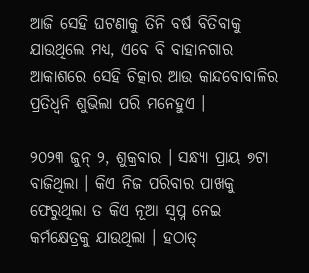ଆଜି ସେହି ଘଟଣାକୁ ତିନି ବର୍ଷ ବିତିବାକୁ ଯାଉଥିଲେ ମଧ୍ୟ, ଏବେ ବି ବାହାନଗାର ଆକାଶରେ ସେହି ଚିତ୍କାର ଆଉ କାନ୍ଦବୋବାଳିର ପ୍ରତିଧ୍ୱନି ଶୁଭିଲା ପରି ମନେହୁଏ ।

୨୦୨୩ ଜୁନ୍ ୨, ଶୁକ୍ରବାର । ସନ୍ଧ୍ୟା ପ୍ରାୟ ୭ଟା ବାଜିଥିଲା । କିଏ ନିଜ ପରିବାର ପାଖକୁ ଫେରୁଥିଲା ତ କିଏ ନୂଆ ସ୍ୱପ୍ନ ନେଇ କର୍ମକ୍ଷେତ୍ରକୁ ଯାଉଥିଲା । ହଠାତ୍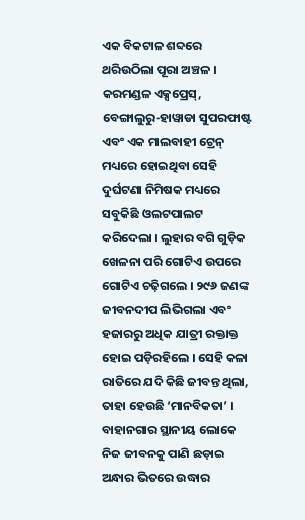ଏକ ବିକଟାଳ ଶବ୍ଦରେ ଥରିଉଠିଲା ପୂରା ଅଞ୍ଚଳ । କରମଣ୍ଡଳ ଏକ୍ସପ୍ରେସ୍, ବେଙ୍ଗାଲୁରୁ-ହାୱାଡା ସୁପରଫାଷ୍ଟ ଏବଂ ଏକ ମାଲବାହୀ ଟ୍ରେନ୍ ମଧ୍ୟରେ ହୋଇଥିବା ସେହି ଦୁର୍ଘଟଣା ନିମିଷକ ମଧ୍ୟରେ ସବୁକିଛି ଓଲଟପାଲଟ କରିଦେଲା । ଲୁହାର ବଗି ଗୁଡ଼ିକ ଖେଳନା ପରି ଗୋଟିଏ ଉପରେ ଗୋଟିଏ ଚଢ଼ିଗଲେ । ୨୯୬ ଜଣଙ୍କ ଜୀବନଦୀପ ଲିଭିଗଲା ଏବଂ ହଜାରରୁ ଅଧିକ ଯାତ୍ରୀ ରକ୍ତାକ୍ତ ହୋଇ ପଡ଼ିରହିଲେ । ସେହି କଳା ରାତିରେ ଯଦି କିଛି ଜୀବନ୍ତ ଥିଲା, ତାହା ହେଉଛି ‘ମାନବିକତା’ । ବାହାନଗାର ସ୍ଥାନୀୟ ଲୋକେ ନିଜ ଜୀବନକୁ ପାଣି ଛଡ଼ାଇ ଅନ୍ଧାର ଭିତରେ ଉଦ୍ଧାର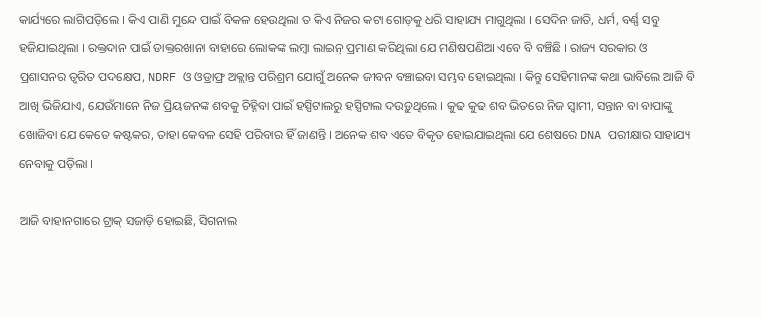କାର୍ଯ୍ୟରେ ଲାଗିପଡ଼ିଲେ । କିଏ ପାଣି ମୁନ୍ଦେ ପାଇଁ ବିକଳ ହେଉଥିଲା ତ କିଏ ନିଜର କଟା ଗୋଡ଼କୁ ଧରି ସାହାଯ୍ୟ ମାଗୁଥିଲା । ସେଦିନ ଜାତି, ଧର୍ମ, ବର୍ଣ୍ଣ ସବୁ ହଜିଯାଇଥିଲା । ରକ୍ତଦାନ ପାଇଁ ଡାକ୍ତରଖାନା ବାହାରେ ଲୋକଙ୍କ ଲମ୍ବା ଲାଇନ୍ ପ୍ରମାଣ କରିଥିଲା ଯେ ମଣିଷପଣିଆ ଏବେ ବି ବଞ୍ଚିଛି । ରାଜ୍ୟ ସରକାର ଓ ପ୍ରଶାସନର ତ୍ୱରିତ ପଦକ୍ଷେପ, NDRF ଓ ଓଡ୍ରାଫ୍ର ଅକ୍ଲାନ୍ତ ପରିଶ୍ରମ ଯୋଗୁଁ ଅନେକ ଜୀବନ ବଞ୍ଚାଇବା ସମ୍ଭବ ହୋଇଥିଲା । କିନ୍ତୁ ସେହିମାନଙ୍କ କଥା ଭାବିଲେ ଆଜି ବି ଆଖି ଭିଜିଯାଏ, ଯେଉଁମାନେ ନିଜ ପ୍ରିୟଜନଙ୍କ ଶବକୁ ଚିହ୍ନିବା ପାଇଁ ହସ୍ପିଟାଲରୁ ହସ୍ପିଟାଲ ଦଉଡ଼ୁଥିଲେ । କୁଢ କୁଢ ଶବ ଭିତରେ ନିଜ ସ୍ୱାମୀ, ସନ୍ତାନ ବା ବାପାଙ୍କୁ ଖୋଜିବା ଯେ କେତେ କଷ୍ଟକର, ତାହା କେବଳ ସେହି ପରିବାର ହିଁ ଜାଣନ୍ତି । ଅନେକ ଶବ ଏତେ ବିକୃତ ହୋଇଯାଇଥିଲା ଯେ ଶେଷରେ DNA ପରୀକ୍ଷାର ସାହାଯ୍ୟ ନେବାକୁ ପଡ଼ିଲା ।

ଆଜି ବାହାନଗାରେ ଟ୍ରାକ୍ ସଜାଡ଼ି ହୋଇଛି, ସିଗନାଲ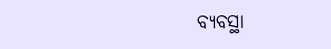ବ୍ୟବସ୍ଥା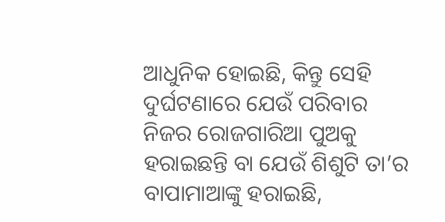ଆଧୁନିକ ହୋଇଛି, କିନ୍ତୁ ସେହି ଦୁର୍ଘଟଣାରେ ଯେଉଁ ପରିବାର ନିଜର ରୋଜଗାରିଆ ପୁଅକୁ ହରାଇଛନ୍ତି ବା ଯେଉଁ ଶିଶୁଟି ତା’ର ବାପାମାଆଙ୍କୁ ହରାଇଛି,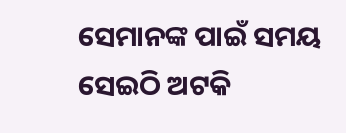ସେମାନଙ୍କ ପାଇଁ ସମୟ ସେଇଠି ଅଟକି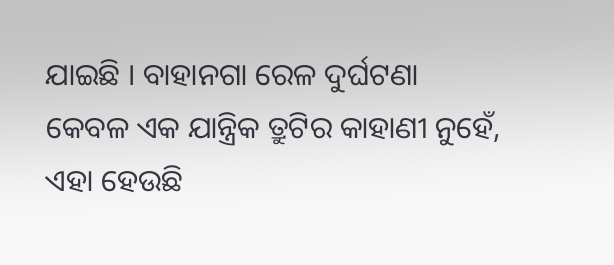ଯାଇଛି । ବାହାନଗା ରେଳ ଦୁର୍ଘଟଣା କେବଳ ଏକ ଯାନ୍ତ୍ରିକ ତ୍ରୁଟିର କାହାଣୀ ନୁହେଁ, ଏହା ହେଉଛି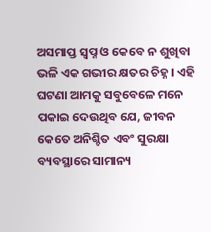ଅସମାପ୍ତ ସ୍ୱପ୍ନ ଓ କେବେ ନ ଶୁଖିବା ଭଳି ଏକ ଗଭୀର କ୍ଷତର ଚିହ୍ନ । ଏହି ଘଟଣା ଆମକୁ ସବୁବେଳେ ମନେ ପକାଇ ଦେଉଥିବ ଯେ, ଜୀବନ କେତେ ଅନିଶ୍ଚିତ ଏବଂ ସୁରକ୍ଷା ବ୍ୟବସ୍ଥାରେ ସାମାନ୍ୟ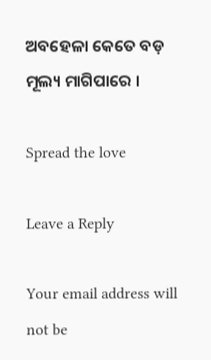ଅବହେଳା କେତେ ବଡ଼ ମୂଲ୍ୟ ମାଗିପାରେ ।

Spread the love

Leave a Reply

Your email address will not be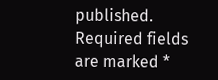published. Required fields are marked *